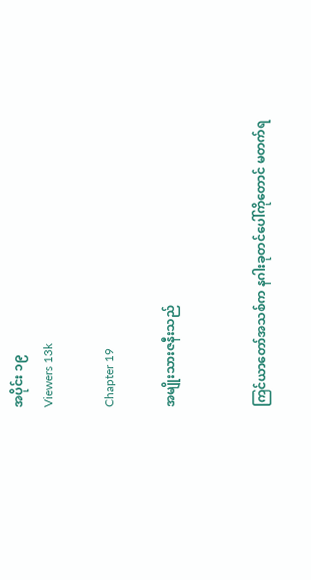အပိုင်း ၁၉
Viewers 13k

Chapter 19

အမျိုးသားဇနီးသည်


ကြင်ယာတော်အသစ်က နဂါးခုတင်ပေါ်ကိုတောင် မတက်ရ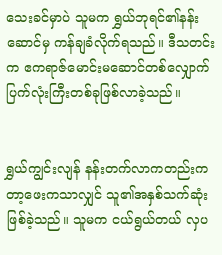သေးခင်မှာပဲ သူမက ရွှယ်ဘုရင်၏နန်းဆောင်မှ ကန်ချခံလိုက်ရသည်။ ဒီသတင်းက ဧကရာဇ်မောင်းမဆောင်တစ်လျှောက် ပြက်လုံးကြီးတစ်ခုဖြစ်လာခဲ့သည်။


ရွှယ်ကျွင်းလျန် နန်းတက်လာကတည်းက တာ့ဖေးကသာလျှင် သူ၏အနှစ်သက်ဆုံးဖြစ်ခဲ့သည်။ သူမက ငယ်ရွယ်တယ် လှပ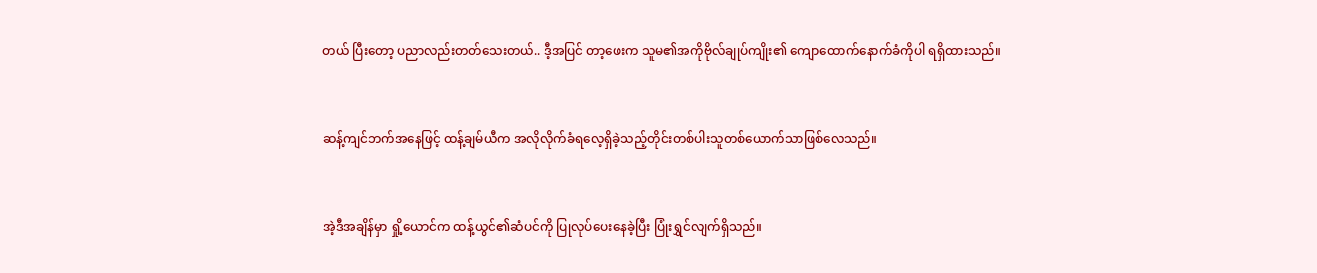တယ် ပြီးတော့ ပညာလည်းတတ်သေးတယ်.. ဒီ့အပြင် တာ့ဖေးက သူမ၏အကိုဗိုလ်ချုပ်ကျိုး၏ ကျော‌ထောက်နောက်ခံကိုပါ ရရှိထားသည်။


ဆန့်ကျင်ဘက်အနေဖြင့် ထန့်ချမ်ယီက အလိုလိုက်ခံရလေ့ရှိခဲ့သည့်တိုင်းတစ်ပါးသူတစ်ယောက်သာဖြစ်လေသည်။


အဲ့ဒီအချိန်မှာ ရှို့ယောင်က ထန့်ယွင်၏ဆံပင်ကို ပြုလုပ်ပေးနေခဲ့ပြီး ပြုံးရွှင်လျက်ရှိသည်။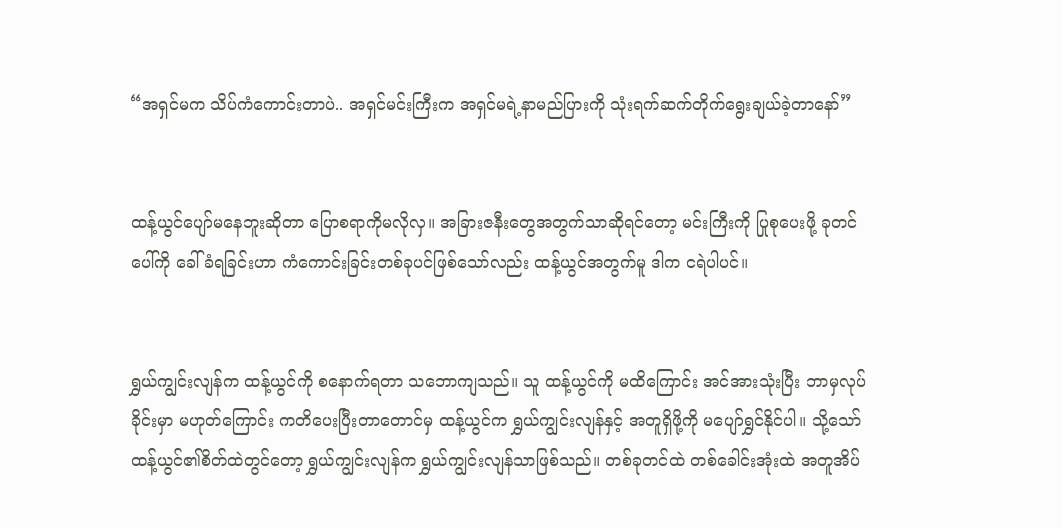“အရှင်မက သိပ်ကံကောင်းတာပဲ.. အရှင်မင်းကြီးက အရှင်မရဲ့နာမည်ပြားကို သုံးရက်ဆက်တိုက်ရွေးချယ်ခဲ့တာနော်”


ထန့်ယွင်ပျော်မနေဘူးဆိုတာ ပြောစရာကိုမလိုလှ။ အခြားဇနီးတွေအတွက်သာဆိုရင်တော့ မင်းကြီးကို ပြုစုပေးဖို့ ခုတင်ပေါ်ကို ခေါ်ခံရခြင်းဟာ ကံကောင်းခြင်းတစ်ခုပင်ဖြစ်သော်လည်း ထန့်ယွင်အတွက်မူ ဒါက ငရဲပါပင်။


ရွှယ်ကျွင်းလျန်က ထန့်ယွင်ကို စနောက်ရတာ သဘောကျသည်။ သူ ထန့်ယွင်ကို မထိကြောင်း အင်အားသုံးပြီး ဘာမှလုပ်ခိုင်းမှာ မဟုတ်ကြောင်း ကတိပေးပြီးတာတောင်မှ ထန့်ယွင်က ရွှယ်ကျွင်းလျန်နှင့် အတူရှိဖို့ကို မပျော်ရွှင်နိုင်ပါ။ သို့သော် ထန့်ယွင်၏စိတ်ထဲတွင်တော့ ရွှယ်ကျွင်းလျန်က ရွှယ်ကျွင်းလျန်သာဖြစ်သည်။ တစ်ခုတင်ထဲ တစ်ခေါင်းအုံးထဲ အတူအိပ်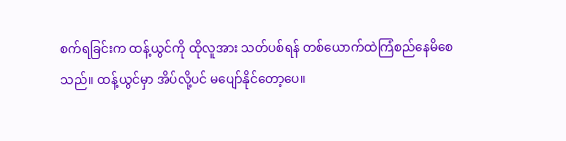စက်ရခြင်းက ထန့်ယွင်ကို ထိုလူအား သတ်ပစ်ရန် တစ်ယောက်ထဲကြံစည်နေမိစေသည်။ ထန့်ယွင်မှာ အိပ်လို့ပင် မပျော်နိုင်တော့ပေ။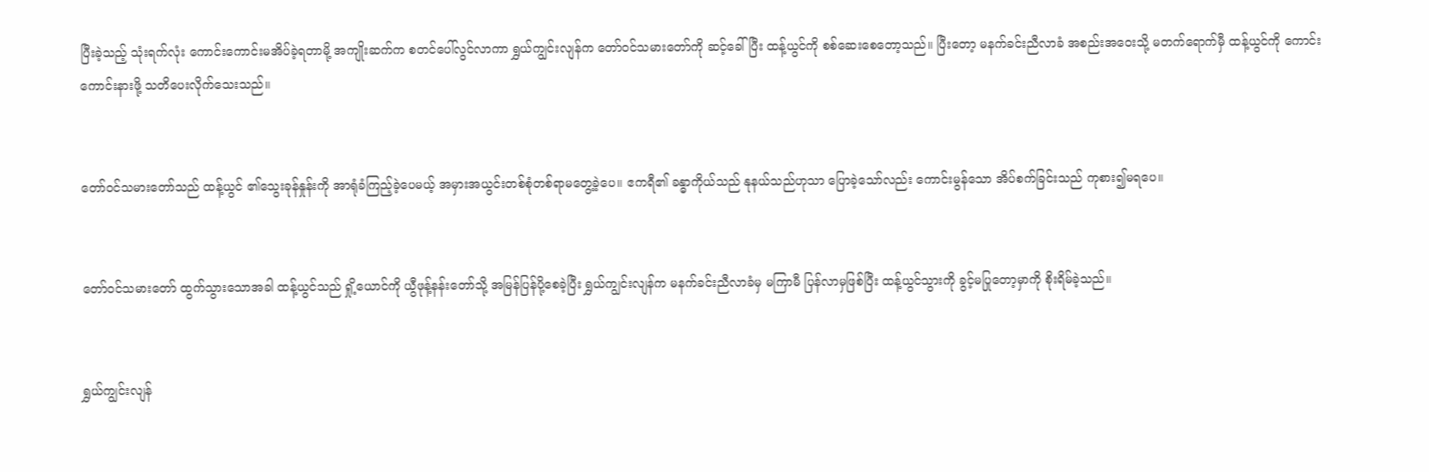ပြီးခဲ့သည့် သုံးရက်လုံး ကောင်းကောင်းမအိပ်ခဲ့ရတာမို့ အကျိုးဆက်က စတင်ပေါ်လွင်လာကာ ရွှယ်ကျွင်းလျန်က တော်ဝင်သမားတော်ကို ဆင့်ခေါ်ပြီး ထန့်ယွင်ကို စစ်ဆေးစေတော့သည်။ ပြီးတော့ မနက်ခင်းညီလာခံ အစည်းအဝေးသို့ မတက်‌ရောက်မှီ ထန့်ယွင်ကို ကောင်းကောင်းနားဖို့ သတိပေးလိုက်သေးသည်။


တော်ဝင်သမားတော်သည် ထန့်ယွင် ၏သွေးခုန်နှုန်းကို အာရုံခံကြည့်ခဲ့ပေမယ့် အမှားအယွင်းတစ်စုံတစ်ရာမတွေ့ခဲ့ပေ။ ဧကရီ၏ ခန္ဓာကိုယ်သည် နုနယ်သည်ဟုသာ ပြောခဲ့သော်လည်း ကောင်းမွန်သော အိပ်စက်ခြင်းသည် ကုစား၍မရပေ။


တော်ဝင်သမားတော် ထွက်သွားသောအခါ ထန့်ယွင်သည် ရှို့ယောင်ကို ယွီဖုန့်နန်းတော်သို့ အမြန်ပြန်ပို့စေခဲ့ပြီး ရွှယ်ကျွင်းလျန်က မနက်ခင်းညီလာခံမှ မကြာမီ ပြန်လာမှဖြစ်ပြီး ထန့်ယွင်သွားကို ခွင့်မပြုတော့မှာကို စိုးရိမ်ခဲ့သည်။


ရွှယ်ကျွင်းလျန်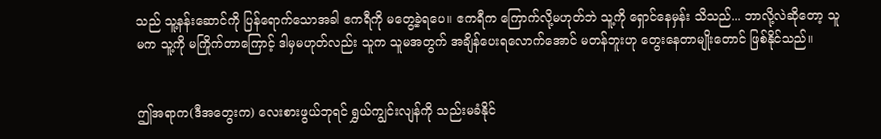သည် သူ့နန်းဆောင်ကို ပြန်ရောက်သောအခါ ဧကရီကို မတွေ့ခဲ့ရပေ။ ဧကရီက ကြောက်လို့မဟုတ်ဘဲ သူ့ကို ရှောင်နေမှန်း သိသည်... ဘာလို့လဲဆိုတော့ သူမက သူ့ကို မကြိုက်တာကြောင့် ဒါမှမဟုတ်လည်း သူက သူမအတွက် အချိန်ပေးရလောက်အောင် မတန်ဘူးဟု တွေးနေတာမျိုးတောင် ဖြစ်နိုင်သည်။


ဤအရာက(ဒီအတွေးက) လေးစားဖွယ်ဘုရင် ရွှယ်ကျွင်းလျန်ကို သည်းမခံနိုင်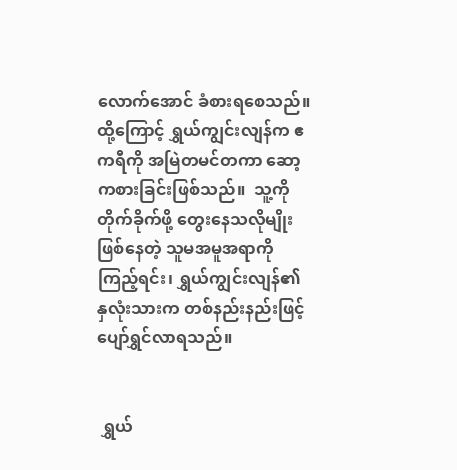လောက်အောင် ခံစားရစေသည်။  ထို့ကြောင့် ရွှယ်ကျွင်းလျန်က ဧကရီကို အမြဲတမင်တကာ ဆော့ကစားခြင်းဖြစ်သည်။  သူ့ကို တိုက်ခိုက်ဖို့ တွေးနေသလိုမျိုးဖြစ်နေတဲ့ သူမအမူအရာကို ကြည့်ရင်း၊ ရွှယ်ကျွင်းလျန်၏ နှလုံးသားက တစ်နည်းနည်းဖြင့် ပျော်ရွှင်လာရသည်။


 ရွှယ်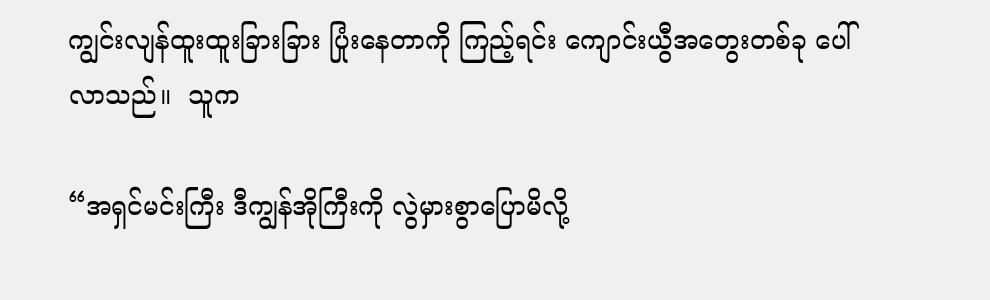ကျွင်းလျန်ထူးထူးခြားခြား ပြုံးနေတာကို ကြည့်ရင်း ကျောင်းယွီအတွေးတစ်ခု ပေါ်လာသည်။  သူက

“အရှင်မင်းကြီး ဒီကျွန်အိုကြီးကို လွဲမှားစွာပြောမိလို့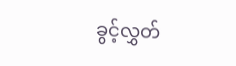ခွင့်လွှတ်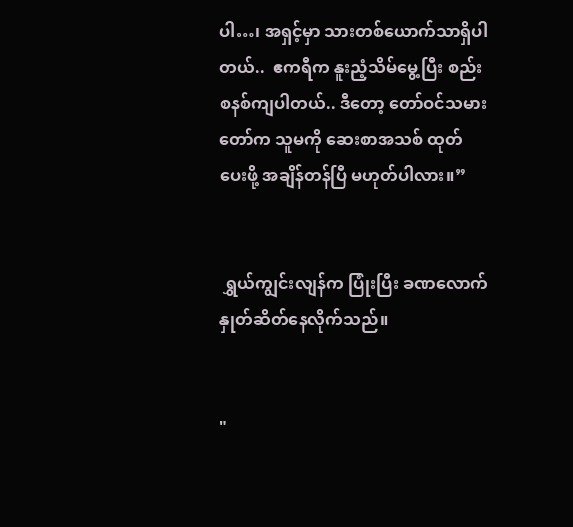ပါ…၊ အရှင့်မှာ သားတစ်ယောက်သာရှိပါတယ်..  ဧကရီက နူးညံ့သိမ်မွေ့ပြီး စည်းစနစ်ကျပါတယ်.. ဒီတော့ တော်ဝင်သမားတော်က သူမကို ဆေးစာအသစ် ထုတ်ပေးဖို့ အချိန်တန်ပြီ မဟုတ်ပါလား။”


 ရွှယ်ကျွင်းလျန်က ပြုံးပြီး ခဏလောက် နှုတ်ဆိတ်နေလိုက်သည်။


"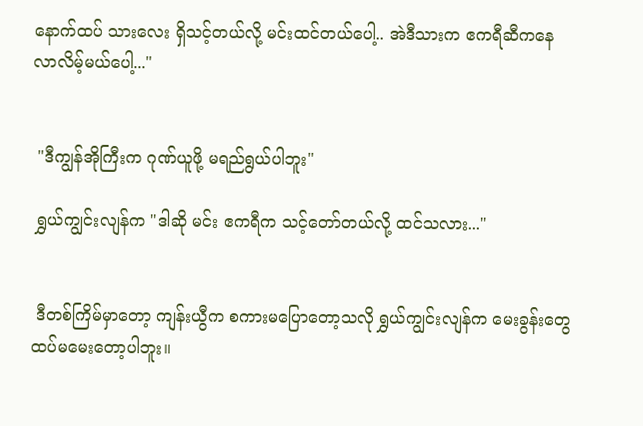နောက်ထပ် သားလေး ရှိသင့်တယ်လို့ မင်းထင်တယ်ပေါ့.. အဲဒီသားက ဧကရီဆီကနေ လာလိမ့်မယ်ပေါ့..."


 "ဒီကျွန်အိုကြီးက ဂုဏ်ယူဖို့ မရည်ရွယ်ပါဘူး"

 ရွှယ်ကျွင်းလျန်က "ဒါဆို မင်း ဧကရီက သင့်တော်တယ်လို့ ထင်သလား..."


 ဒီတစ်ကြိမ်မှာတော့ ကျန်းယွီက စကားမပြောတော့သလို ရွှယ်ကျွင်းလျန်က မေးခွန်းတွေ ထပ်မမေးတော့ပါဘူး။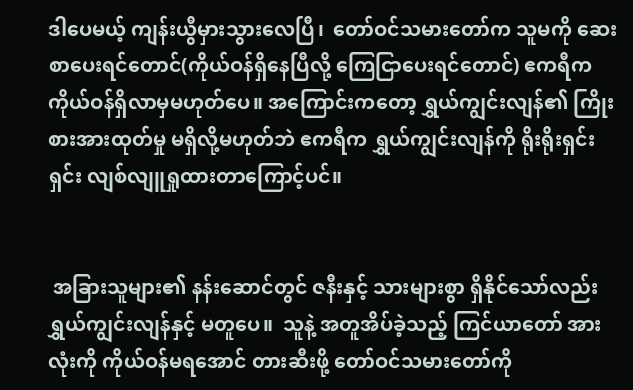ဒါပေမယ့် ကျန်းယွီမှားသွားလေပြီ၊  တော်ဝင်သမားတော်က သူမကို ဆေးစာပေးရင်တောင်(ကိုယ်ဝန်ရှိနေပြီလို့ ကြေငြာပေးရင်တောင်) ဧကရီက ကိုယ်ဝန်ရှိလာမှမဟုတ်ပေ။ အကြောင်းကတော့ ရွှယ်ကျွင်းလျန်၏ ကြိုးစားအားထုတ်မှု မရှိလို့မဟုတ်ဘဲ ဧကရီက ရွှယ်ကျွင်းလျန်ကို ရိုးရိုးရှင်းရှင်း လျစ်လျူရှုထားတာကြောင့်ပင်။


 အခြားသူများ၏ နန်းဆောင်တွင် ဇနီးနှင့် သားများစွာ ရှိနိုင်သော်လည်း ရွှယ်ကျွင်းလျန်နှင့် မတူပေ။  သူနဲ့ အတူအိပ်ခဲ့သည့် ကြင်ယာတော် အားလုံးကို ကိုယ်ဝန်မရအောင် တားဆီးဖို့ တော်ဝင်သမားတော်ကို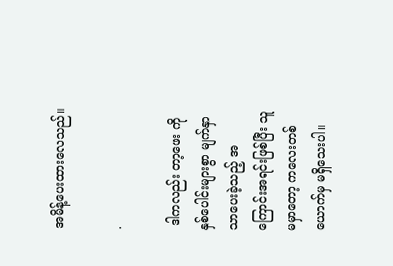အမိန့်ပေးထားလေသည်။

.

 ဒါကလည်း တာ့ဖေး ကို နှစ်ပေါင်းများစွာ မျက်နှာသာပေးခဲ့သည့် အကြောင်းအရင်းဖြစ်ပြီး သူမမှာတော့ ကလေးတစ်ယောက်မှ မရှိသေးပါ။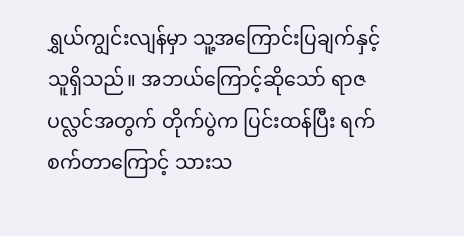ရွှယ်ကျွင်းလျန်မှာ သူ့အကြောင်းပြချက်နှင့်သူရှိသည်။ အဘယ်ကြောင့်ဆိုသော် ရာဇပလ္လင်အတွက် တိုက်ပွဲက ပြင်းထန်ပြီး ရက်စက်တာကြောင့် သားသ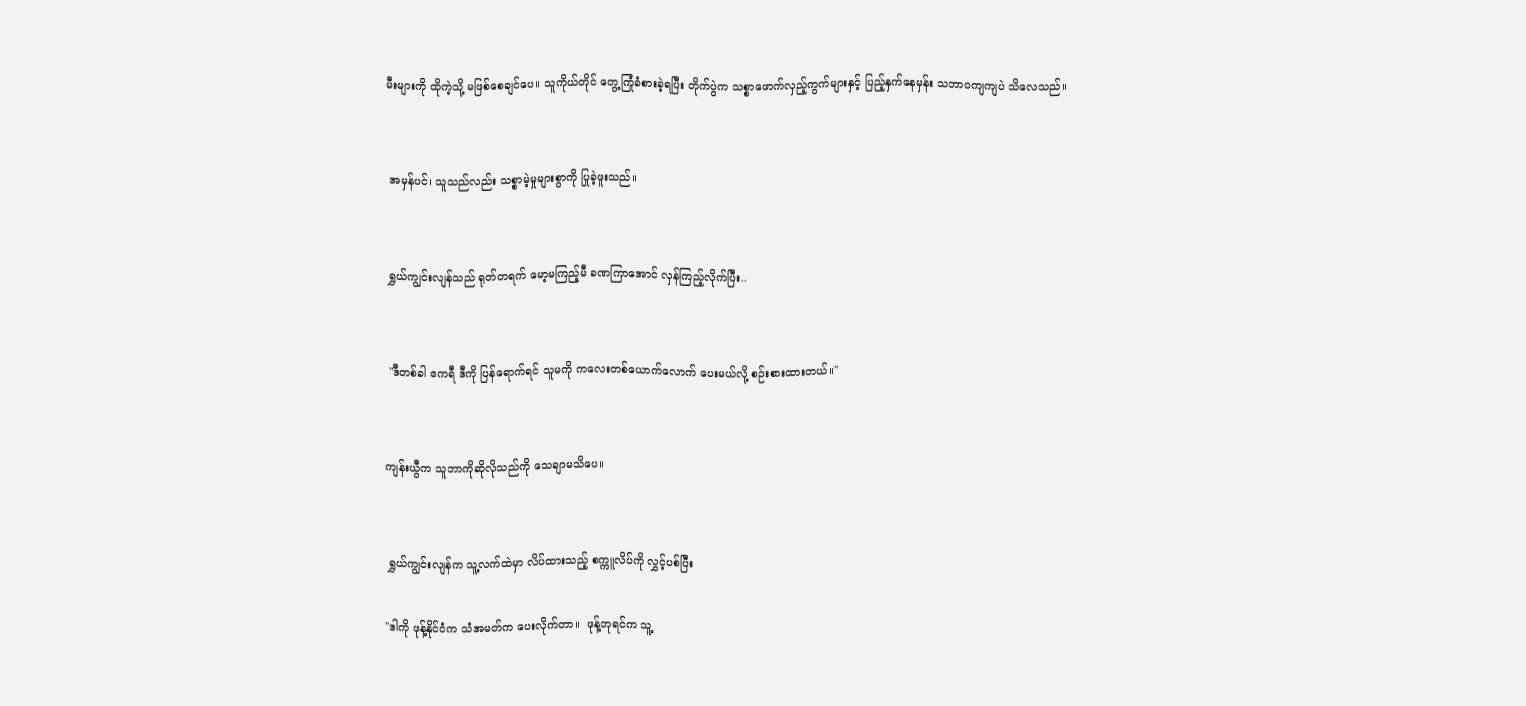မီးများကို ထိုကဲ့သို့ မဖြစ်စေချင်ပေ။ သူကိုယ်တိုင် တွေ့ကြုံခံစားခဲ့ရပြီး တိုက်ပွဲက သစ္စာဖောက်လှည့်ကွက်များနှင့် ပြည့်နှက်နေမှန်း သဘာဝကျကျပဲ သိလေသည်။


 အမှန်ပင်၊ သူသည်လည်း သစ္စာမဲ့မှုများစွာကို ပြုခဲ့ဖူးသည်။


 ရွှယ်ကျွင်းလျန်သည် ရုတ်တရက် မော့မကြည့်မီ ခဏကြာအောင် လှန်ကြည့်လိုက်ပြီး..


 "ဒီတစ်ခါ ဧကရီ ဒီကို ပြန်ရောက်ရင် သူမကို ကလေးတစ်ယောက်လောက် ပေးမယ်လို့ စဉ်းစားထားတယ်။"


ကျန်းယွီက သူဘာကိုဆိုလိုသည်ကို သေချာမသိပေ။


 ရွှယ်ကျွင်းလျန်က သူ့လက်ထဲမှာ လိပ်ထားသည့် စက္ကူလိပ်ကို လွှင့်ပစ်ပြီး

"ဒါကို ဖုန့်နိုင်ငံက သံအမတ်က ပေးလိုက်တာ။  ဖုန့်ဘုရင်က သူ့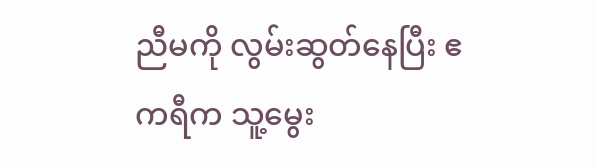ညီမကို လွမ်းဆွတ်နေပြီး ဧကရီက သူ့မွေး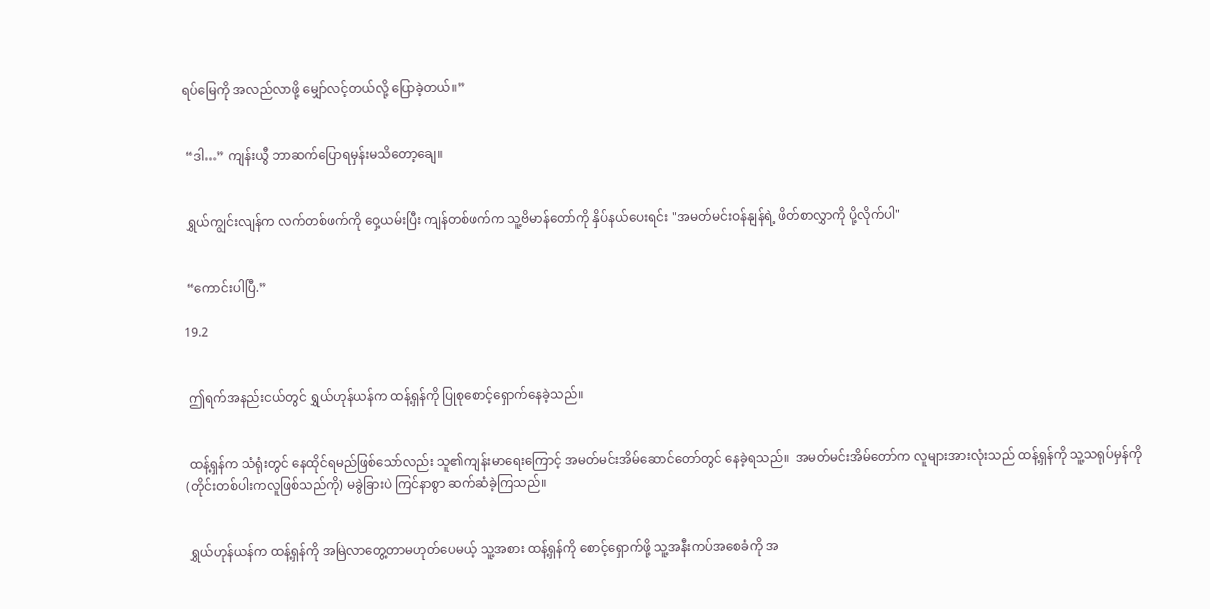ရပ်မြေကို အလည်လာဖို့ မျှော်လင့်တယ်လို့ ပြောခဲ့တယ်။”


 “ဒါ…” ကျန်းယွီ ဘာဆက်ပြောရမှန်းမသိတော့ချေ။


 ရွှယ်ကျွင်းလျန်က လက်တစ်ဖက်ကို ဝှေ့ယမ်းပြီး ကျန်တစ်ဖက်က သူ့ဗိမာန်တော်ကို နှိပ်နယ်ပေးရင်း "အမတ်မင်းဝန်နျန်ရဲ့ ဖိတ်စာလွှာကို ပို့လိုက်ပါ"


 “ကောင်းပါပြီ.”

19.2


 ဤရက်အနည်းငယ်တွင် ရွှယ်ဟုန်ယန်က ထန့်ရှန်ကို ပြုစုစောင့်ရှောက်နေခဲ့သည်။


 ထန့်ရှန်က သံရုံးတွင် နေထိုင်ရမည်ဖြစ်သော်လည်း သူ၏ကျန်းမာရေးကြောင့် အမတ်မင်းအိမ်ဆောင်တော်တွင် နေခဲ့ရသည်။  အမတ်မင်းအိမ်တော်က လူများအားလုံးသည် ထန့်ရှန်ကို သူ့သရုပ်မှန်ကို(တိုင်းတစ်ပါးကလူဖြစ်သည်ကို) မခွဲခြားပဲ ကြင်နာစွာ ဆက်ဆံခဲ့ကြသည်။


 ရွှယ်ဟုန်ယန်က ထန့်ရှန်ကို အမြဲလာတွေ့တာမဟုတ်ပေမယ့် သူ့အစား ထန့်ရှန်ကို စောင့်ရှောက်ဖို့ သူ့အနီးကပ်အစေခံကို အ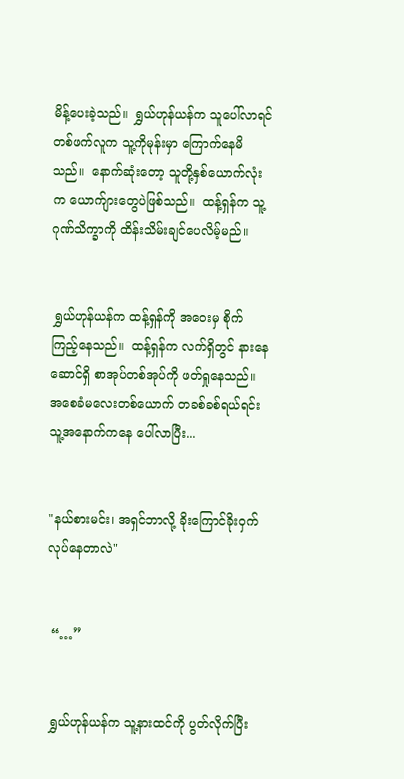မိန့်ပေးခဲ့သည်။  ရွှယ်ဟုန်ယန်က သူပေါ်လာရင် တစ်ဖက်လူက သူ့ကိုမုန်းမှာ ကြောက်နေမိသည်။  နောက်ဆုံးတော့ သူတို့နှစ်ယောက်လုံးက ယောက်ျားတွေပဲဖြစ်သည်။  ထန့်ရှန်က သူ့ဂုဏ်သိက္ခာကို ထိန်းသိမ်းချင်ပေလိမ့်မည်။


 ရွှယ်ဟုန်ယန်က ထန့်ရှန်ကို အဝေးမှ စိုက်ကြည့်နေသည်။  ထန့်ရှန်က လက်ရှိတွင် နားနေဆောင်ရှိ စာအုပ်တစ်အုပ်ကို ဖတ်ရှုနေသည်။  အစေခံမလေးတစ်ယောက် တခစ်ခစ်ရယ်ရင်း သူ့အနောက်ကနေ ပေါ်လာပြီး...


"နယ်စားမင်း၊ အရှင်ဘာလို့ ခိုးကြောင်ခိုးဝှက်လုပ်နေတာလဲ"


 “…”


 ရွှယ်ဟုန်ယန်က သူ့နားထင်ကို ပွတ်လိုက်ပြီး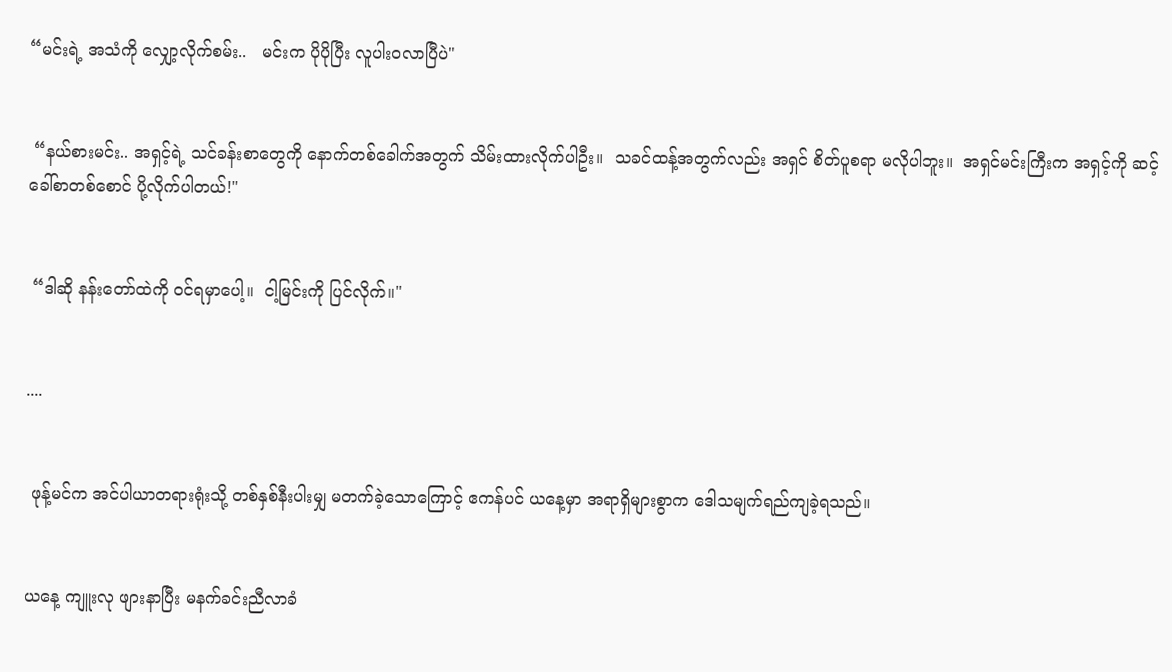“မင်းရဲ့ အသံကို လျှော့လိုက်စမ်း..   မင်းက ပိုပိုပြီး လူပါးဝလာပြီပဲ"


 “နယ်စားမင်း.. အရှင့်ရဲ့ သင်ခန်းစာတွေကို နောက်တစ်ခေါက်အတွက် သိမ်းထားလိုက်ပါဦး။  သခင်ထန့်အတွက်လည်း အရှင် စိတ်ပူစရာ မလိုပါဘူး။  အရှင်မင်းကြီးက အရှင့်ကို ဆင့်ခေါ်စာတစ်စောင် ပို့လိုက်ပါတယ်!"


 “ဒါဆို နန်းတော်ထဲကို ဝင်ရမှာပေါ့။  ငါ့မြင်းကို ပြင်လိုက်။"


....


 ဖုန့်မင်က အင်ပါယာတရားရုံးသို့ တစ်နှစ်နီးပါးမျှ မတက်ခဲ့သောကြောင့် ဧကန်ပင် ယနေ့မှာ အရာရှိများစွာက ဒေါသမျက်ရည်ကျခဲ့ရသည်။


ယနေ့ ကျူးလု ဖျားနာပြီး မနက်ခင်းညီလာခံ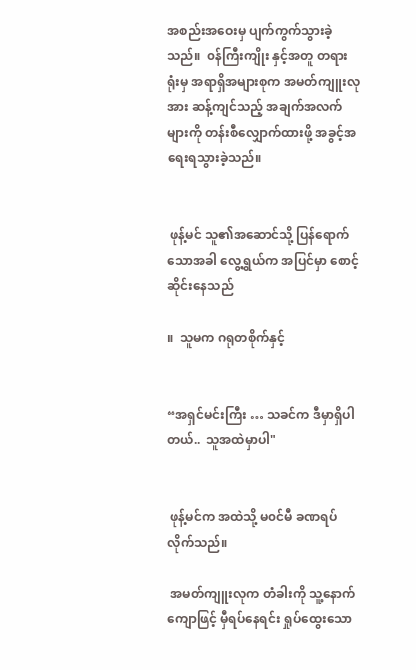အစည်းအဝေးမှ ပျက်ကွက်သွားခဲ့သည်။  ၀န်ကြီးကျိုး နှင့်အတူ တရားရုံးမှ အရာရှိအများစုက အမတ်ကျူးလုအား ဆန့်ကျင်သည့် အချက်အလက်များကို တန်းစီလျှောက်ထားဖို့ အခွင့်အရေးရသွားခဲ့သည်။


 ဖုန့်မင် သူ၏အဆောင်သို့ ပြန်ရောက်သောအခါ လွေ့ရွှယ်က အပြင်မှာ စောင့်ဆိုင်းနေသည်

။  သူမက ဂရုတစိုက်နှင့်


“အရှင်မင်းကြီး … သခင်က ဒီမှာရှိပါတယ်..  သူအထဲမှာပါ"


 ဖုန့်မင်က အထဲသို့ မ၀င်မီ ခဏရပ်လိုက်သည်။

 အမတ်ကျူးလုက တံခါးကို သူ့နောက်ကျောဖြင့် မှီရပ်နေရင်း ရှုပ်ထွေးသော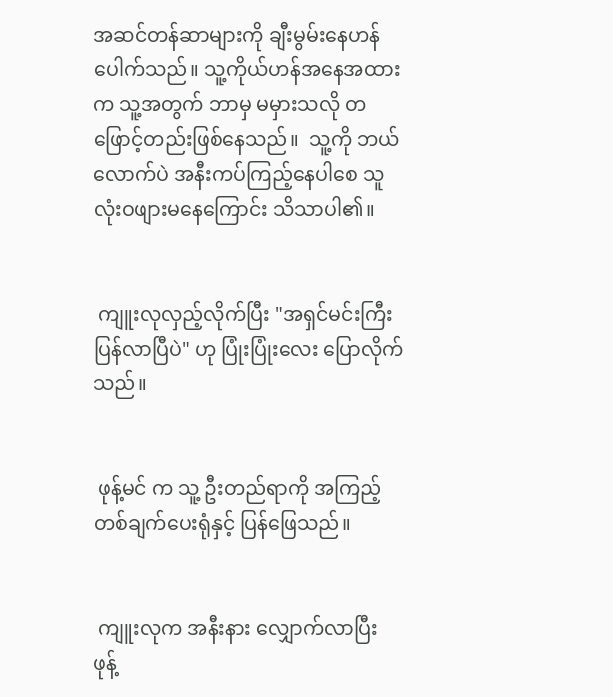အဆင်တန်ဆာများကို ချီးမွမ်းနေဟန်ပေါက်သည်။ သူ့ကိုယ်ဟန်အနေအထားက သူ့အတွက် ဘာမှ မမှားသလို တဖြောင့်တည်းဖြစ်နေသည်။  သူ့ကို ဘယ်လောက်ပဲ အနီးကပ်ကြည့်နေပါစေ သူ လုံးဝဖျားမနေကြောင်း သိသာပါ၏။


 ကျူးလုလှည့်လိုက်ပြီး "အရှင်မင်းကြီး ပြန်လာပြီပဲ" ဟု ပြုံးပြုံးလေး ပြောလိုက်သည်။


 ဖုန့်မင် က သူ့ ဦးတည်ရာကို အကြည့်တစ်ချက်ပေးရုံနှင့် ပြန်ဖြေသည်။


 ကျူးလုက အနီးနား လျှောက်လာပြီး ဖုန့်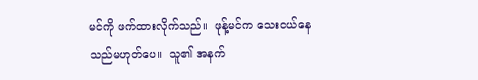မင်ကို ဖက်ထားလိုက်သည်။  ဖုန့်မင်က သေးငယ်နေသည်မဟုတ်ပေ။  သူ၏ အနက်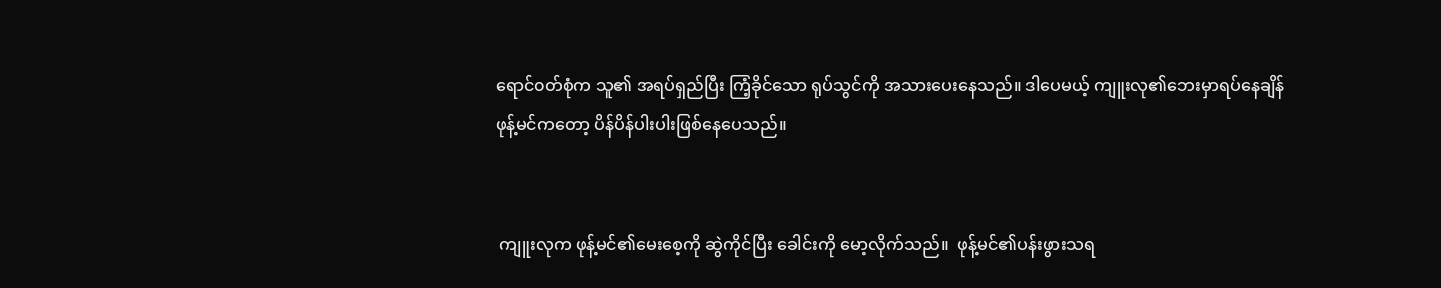ရောင်၀တ်စုံက သူ၏ အရပ်ရှည်ပြီး ကြံ့ခိုင်သော ရုပ်သွင်ကို အသားပေးနေသည်။ ဒါပေမယ့် ကျူးလု၏ဘေးမှာရပ်နေချိန် ဖုန့်မင်ကတော့ ပိန်ပိန်ပါးပါးဖြစ်နေပေသည်။


 ကျူးလုက ဖုန့်မင်၏မေးစေ့ကို ဆွဲကိုင်ပြီး ခေါင်းကို မော့လိုက်သည်။  ဖုန့်မင်၏ပန်းဖွားသရ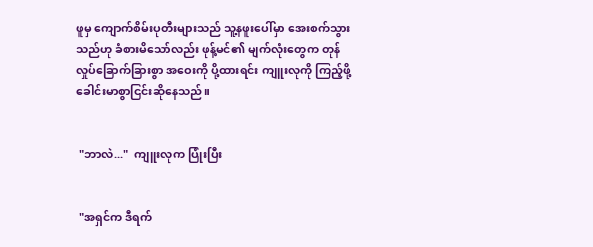ဖူမှ ကျောက်စိမ်းပုတီးများသည် သူ့နဖူးပေါ်မှာ အေးစက်သွားသည်ဟု ခံစားမိသော်လည်း ဖုန့်မင်၏ မျက်လုံးတွေက တုန်လှုပ်ခြောက်ခြားစွာ အဝေးကို ပို့ထားရင်း ကျူးလုကို ကြည့်ဖို့ ခေါင်းမာစွာငြင်းဆိုနေသည်။


 "ဘာလဲ..."  ကျူးလုက ပြုံးပြီး


 "အရှင်က ဒီရက်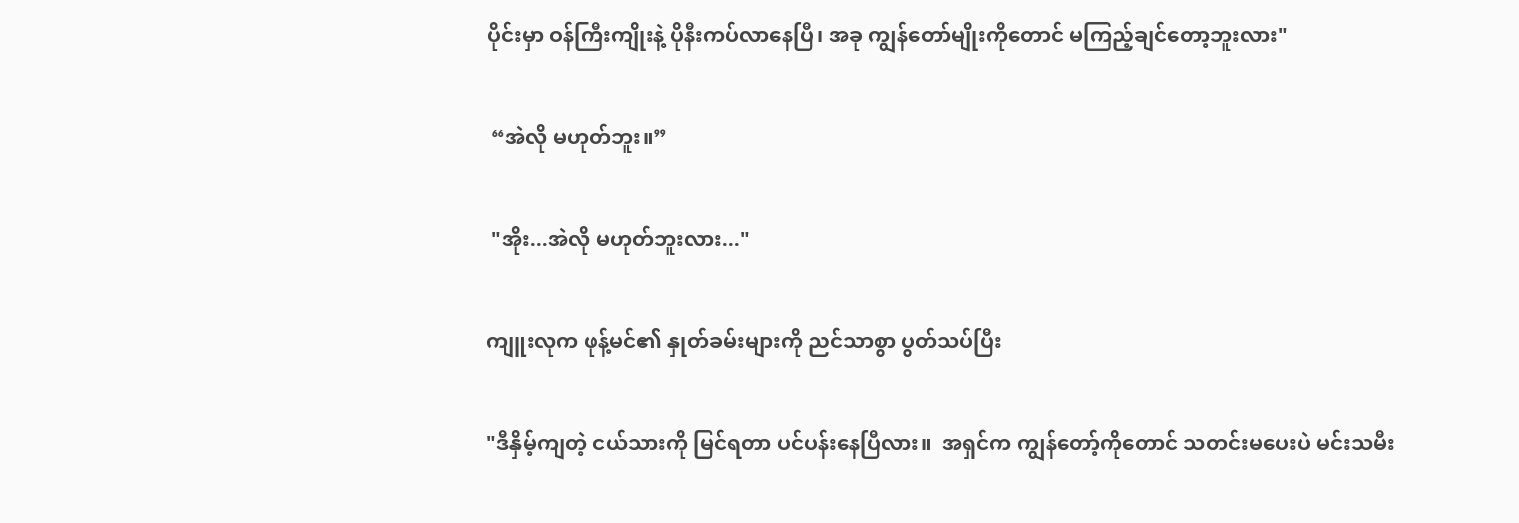ပိုင်းမှာ ဝန်ကြီးကျိုးနဲ့ ပိုနီးကပ်လာနေပြီ၊ အခု ကျွန်တော်မျိုးကိုတောင် မကြည့်ချင်တော့ဘူးလား"


 “အဲလို မဟုတ်ဘူး။”


 "အိုး...အဲလို မဟုတ်ဘူးလား..."


ကျူးလုက ဖုန့်မင်၏ နှုတ်ခမ်းများကို ညင်သာစွာ ပွတ်သပ်ပြီး


"ဒီနှိမ့်ကျတဲ့ ငယ်သားကို မြင်ရတာ ပင်ပန်းနေပြီလား။  အရှင်က ကျွန်တော့်ကိုတောင် သတင်းမပေးပဲ မင်းသမီး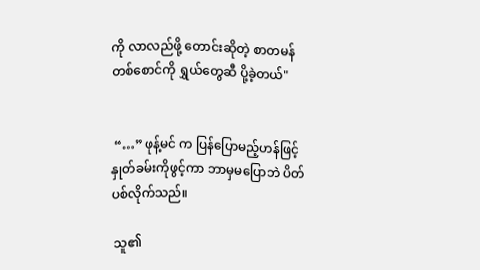ကို လာလည်ဖို့ တောင်းဆိုတဲ့ စာတမန်တစ်စောင်ကို ရွှယ်တွေဆီ ပို့ခဲ့တယ်"


 “…” ဖုန့်မင် က ပြန်ပြောမည့်ဟန်ဖြင့် နှုတ်ခမ်းကိုဖွင့်ကာ ဘာမှမပြောဘဲ ပိတ်ပစ်လိုက်သည်။

 သူ၏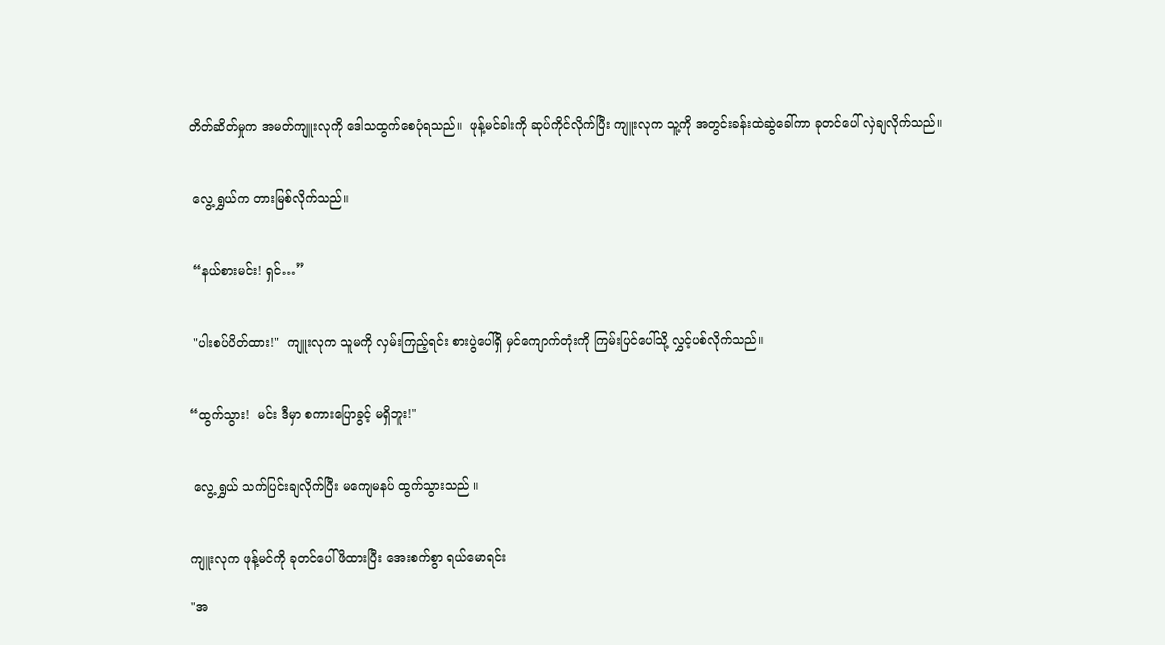တိတ်ဆိတ်မှုက အမတ်ကျူးလုကို ဒေါသထွက်စေပုံရသည်။  ဖုန့်မင်ခါးကို ဆုပ်ကိုင်လိုက်ပြီး ကျူးလုက သူ့ကို အတွင်းခန်းထဲဆွဲခေါ်ကာ ခုတင်ပေါ် လှဲချလိုက်သည်။


 လွေ့ရွှယ်က တားမြစ်လိုက်သည်။


 “နယ်စားမင်း! ရှင်…”


 "ပါးစပ်ပိတ်ထား!"  ကျူးလုက သူမကို လှမ်းကြည့်ရင်း စားပွဲပေါ်ရှိ မှင်ကျောက်တုံးကို ကြမ်းပြင်ပေါ်သို့ လွှင့်ပစ်လိုက်သည်။


“ထွက်သွား!  မင်း ဒီမှာ စကားပြောခွင့် မရှိဘူး!"


 လွေ့ရွှယ် သက်ပြင်းချလိုက်ပြီး မကျေမနပ် ထွက်သွားသည် ။


ကျူးလုက ဖုန့်မင်ကို ခုတင်ပေါ် ဖိထားပြီး အေးစက်စွာ ရယ်မောရင်း

"အ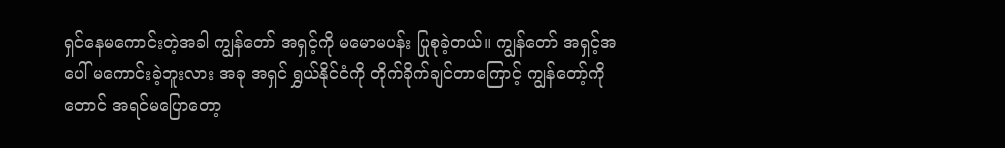ရှင်နေမကောင်းတဲ့အခါ ကျွန်တော် အရှင့်ကို မမောမပန်း ပြုစုခဲ့တယ်။ ကျွန်တော် အရှင့်အပေါ် မကောင်းခဲ့ဘူးလား အခု အရှင် ရွှယ်နိုင်ငံကို တိုက်ခိုက်ချင်တာကြောင့် ကျွန်တော့်ကိုတောင် အရင်မပြောတော့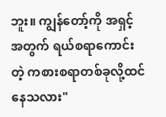ဘူး။ ကျွန်တော့်ကို အရှင့်အတွက် ရယ်စရာကောင်းတဲ့ ကစားစရာတစ်ခုလို့ထင်နေသလား"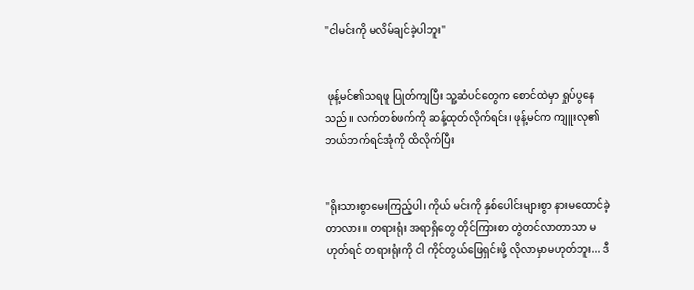"ငါမင်းကို မလိမ်ချင်ခဲ့ပါဘူး"


 ဖုန့်မင်၏သရဖူ ပြုတ်ကျပြီး သူ့ဆံပင်တွေက စောင်ထဲမှာ ရှုပ်ပွနေသည်။ လက်တစ်ဖက်ကို ဆန့်ထုတ်လိုက်ရင်း၊ ဖုန့်မင်က ကျူးလု၏ဘယ်ဘက်ရင်အုံကို ထိလိုက်ပြီး


"ရိုးသားစွာမေးကြည့်ပါ၊ ကိုယ် မင်းကို နှစ်ပေါင်းများစွာ နားမထောင်ခဲ့တာလား။ တရားရုံး အရာရှိတွေ တိုင်ကြားစာ တွဲတင်လာတာသာ မဟုတ်ရင် တရားရုံးကို ငါ ကိုင်တွယ်ဖြေရှင်းဖို့ လိုလာမှာမဟုတ်ဘူး... ဒီ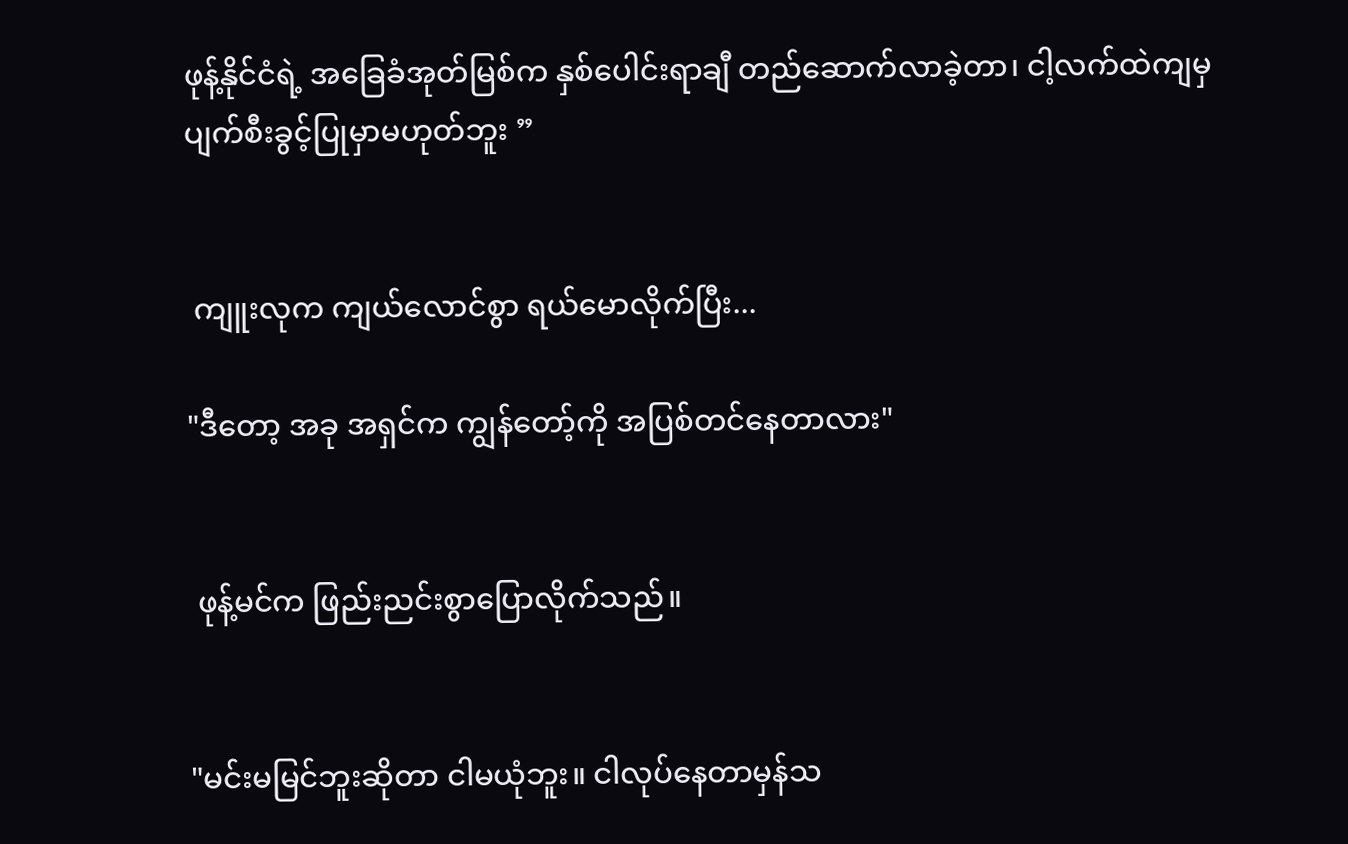ဖုန့်နိုင်ငံရဲ့ အခြေခံအုတ်မြစ်က နှစ်ပေါင်းရာချီ တည်ဆောက်လာခဲ့တာ၊ ငါ့လက်ထဲကျမှ ပျက်စီးခွင့်ပြုမှာမဟုတ်ဘူး ”


 ကျူးလုက ကျယ်လောင်စွာ ရယ်မောလိုက်ပြီး...

"ဒီတော့ အခု အရှင်က ကျွန်တော့်ကို အပြစ်တင်နေတာလား"


 ဖုန့်မင်က ဖြည်းညင်းစွာပြောလိုက်သည်။


"မင်းမမြင်ဘူးဆိုတာ ငါမယုံဘူး။ ငါလုပ်နေတာမှန်သ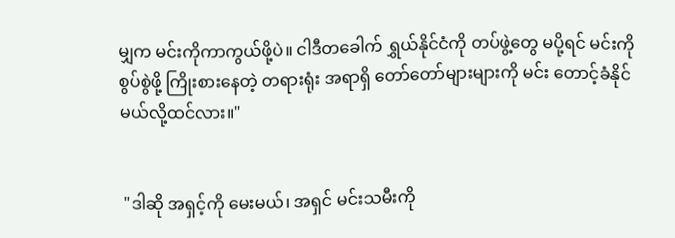မျှက မင်းကိုကာကွယ်ဖို့ပဲ။ ငါဒီတခေါက် ရွှယ်နိုင်ငံကို တပ်ဖွဲ့တွေ မပို့ရင် မင်းကို စွပ်စွဲဖို့ ကြိုးစားနေတဲ့ တရားရုံး အရာရှိ တော်တော်များများကို မင်း တောင့်ခံနိုင်မယ်လို့ထင်လား။"


 "ဒါဆို အရှင့်ကို မေးမယ်၊ အရှင် မင်းသမီးကို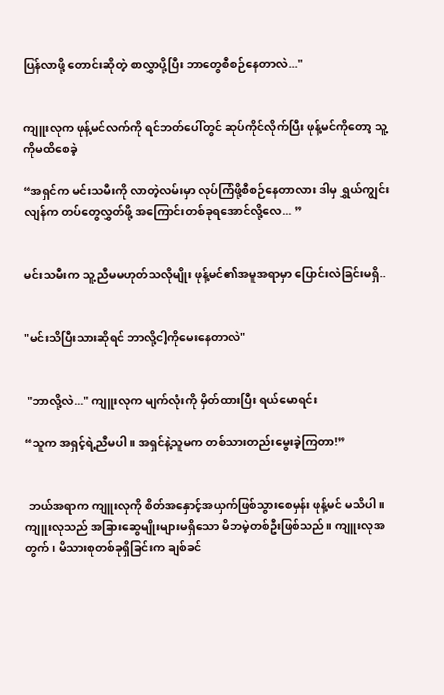ပြန်လာဖို့ တောင်းဆိုတဲ့ စာလွှာပို့ပြီး ဘာတွေစီစဉ်နေတာလဲ..."


ကျူးလုက ဖုန့်မင်လက်ကို ရင်ဘတ်ပေါ်တွင် ဆုပ်ကိုင်လိုက်ပြီး ဖုန့်မင်ကိုတော့ သူ့ကိုမထိစေခဲ့

“အရှင်က မင်းသမီးကို လာတဲ့လမ်းမှာ လုပ်ကြံဖို့စီစဉ်နေတာလား ဒါမှ ရွှယ်ကျွင်းလျန်က တပ်တွေလွှတ်ဖို့ အကြောင်းတစ်ခုရအောင်လို့လေ... ”


မင်းသမီးက သူ့ညီမမဟုတ်သလိုမျိုး ဖုန့်မင်၏အမူအရာမှာ ပြောင်းလဲခြင်းမရှိ..


"မင်းသိပြီးသားဆိုရင် ဘာလို့ငါ့ကိုမေးနေတာလဲ"


 "ဘာလို့လဲ..." ကျူးလုက မျက်လုံးကို မှိတ်ထားပြီး ရယ်မောရင်း

“သူက အရှင့်ရဲ့ညီမပါ။ အရှင်နဲ့သူမက တစ်သားတည်းမွေးခဲ့ကြတာ!”


 ဘယ်အရာက ကျူးလုကို စိတ်အနှောင့်အယှက်ဖြစ်သွားစေမှန်း ဖုန့်မင် မသိပါ။ ကျူးလုသည် အခြားဆွေမျိုးများမရှိသော မိဘမဲ့တစ်ဦးဖြစ်သည်။ ကျူးလုအတွက်၊ မိသားစုတစ်ခုရှိခြင်းက ချစ်ခင်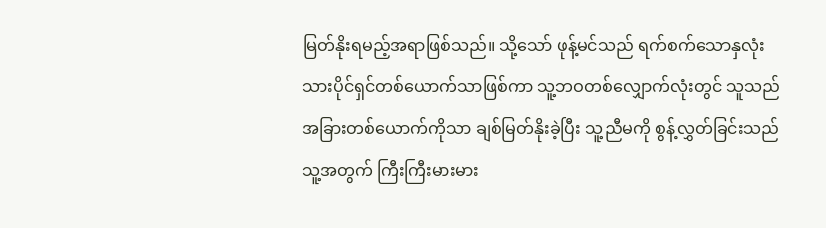မြတ်နိုးရမည့်အရာဖြစ်သည်။ သို့သော် ဖုန့်မင်သည် ရက်စက်သောနှလုံးသားပိုင်ရှင်တစ်ယောက်သာဖြစ်ကာ သူ့ဘဝတစ်လျှောက်လုံးတွင် သူသည် အခြားတစ်ယောက်ကိုသာ ချစ်မြတ်နိုးခဲ့ပြီး သူ့ညီမကို စွန့်လွှတ်ခြင်းသည် သူ့အတွက် ကြီးကြီးမားမား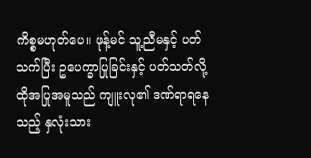ကိစ္စမဟုတ်ပေ။ ဖုန့်မင် သူ့ညီမနှင့် ပတ်သက်ပြီး ဥပေက္ခာပြုခြင်းနှင့် ပတ်သတ်လို့ ထိုအပြုအမူသည် ကျူးလု၏ ဒဏ်ရာရနေသည့် နှလုံးသား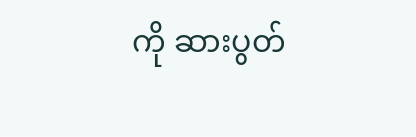ကို ဆားပွတ်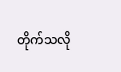တိုက်သလို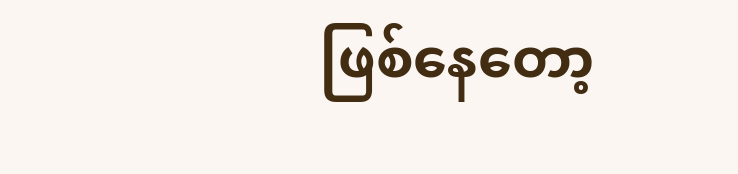ဖြစ်နေတော့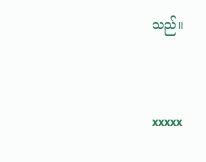သည်။


xxxxx